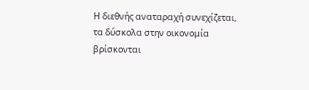Η διεθνής αναταραχή συνεχίζεται, τα δύσκολα στην οικονομία βρίσκονται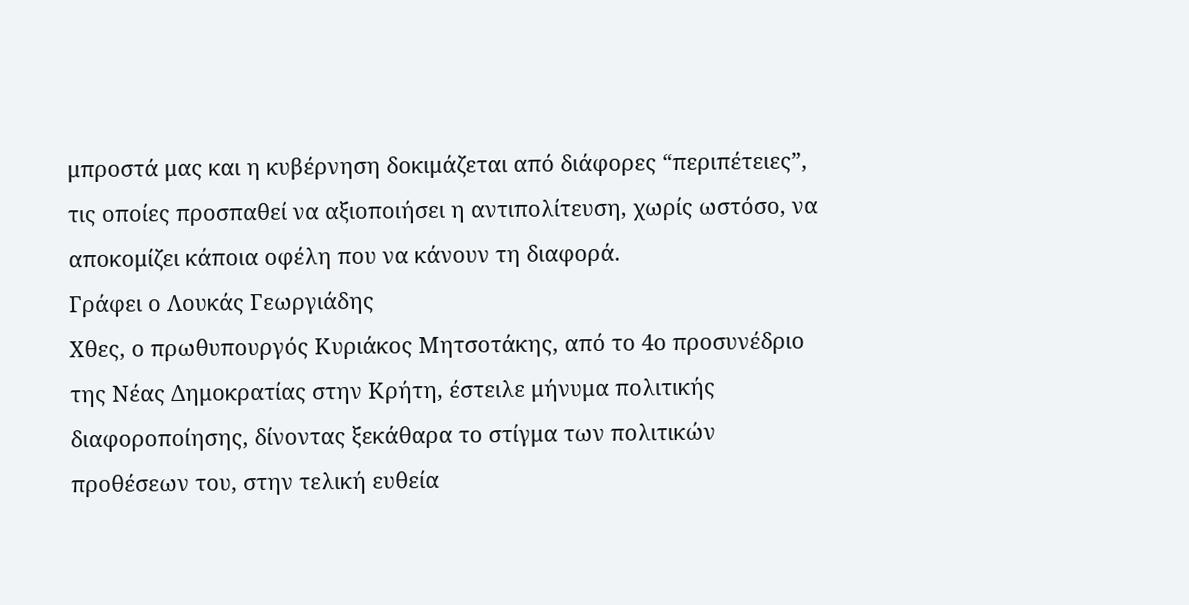μπροστά μας και η κυβέρνηση δοκιμάζεται από διάφορες “περιπέτειες”, τις οποίες προσπαθεί να αξιοποιήσει η αντιπολίτευση, χωρίς ωστόσο, να αποκομίζει κάποια οφέλη που να κάνουν τη διαφορά.
Γράφει ο Λουκάς Γεωργιάδης
Χθες, ο πρωθυπουργός Κυριάκος Μητσοτάκης, από το 4ο προσυνέδριο της Νέας Δημοκρατίας στην Κρήτη, έστειλε μήνυμα πολιτικής διαφοροποίησης, δίνοντας ξεκάθαρα το στίγμα των πολιτικών προθέσεων του, στην τελική ευθεία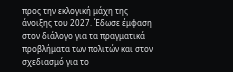προς την εκλογική μάχη της άνοιξης του 2027. Έδωσε έμφαση στον διάλογο για τα πραγματικά προβλήματα των πολιτών και στον σχεδιασμό για το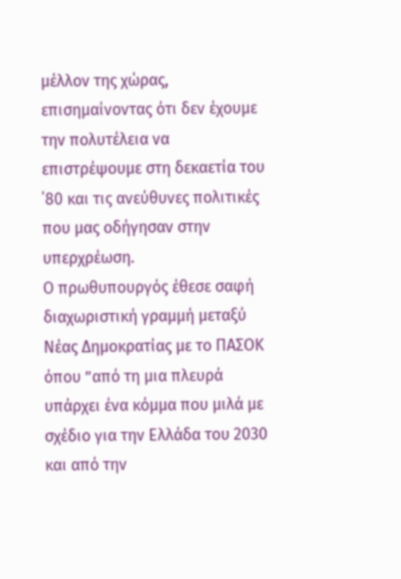μέλλον της χώρας, επισημαίνοντας ότι δεν έχουμε την πολυτέλεια να επιστρέψουμε στη δεκαετία του ΄80 και τις ανεύθυνες πολιτικές που μας οδήγησαν στην υπερχρέωση.
Ο πρωθυπουργός έθεσε σαφή διαχωριστική γραμμή μεταξύ Νέας Δημοκρατίας με το ΠΑΣΟΚ όπου ”από τη μια πλευρά υπάρχει ένα κόμμα που μιλά με σχέδιο για την Ελλάδα του 2030 και από την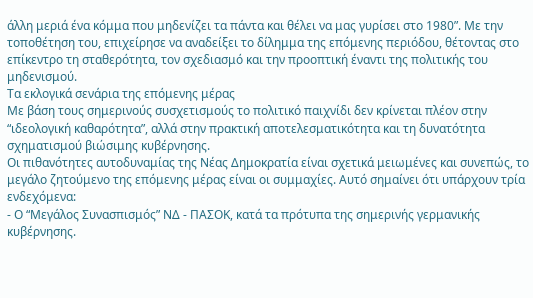άλλη μεριά ένα κόμμα που μηδενίζει τα πάντα και θέλει να μας γυρίσει στο 1980”. Με την τοποθέτηση του, επιχείρησε να αναδείξει το δίλημμα της επόμενης περιόδου, θέτοντας στο επίκεντρο τη σταθερότητα, τον σχεδιασμό και την προοπτική έναντι της πολιτικής του μηδενισμού.
Τα εκλογικά σενάρια της επόμενης μέρας
Με βάση τους σημερινούς συσχετισμούς το πολιτικό παιχνίδι δεν κρίνεται πλέον στην “ιδεολογική καθαρότητα”, αλλά στην πρακτική αποτελεσματικότητα και τη δυνατότητα σχηματισμού βιώσιμης κυβέρνησης.
Οι πιθανότητες αυτοδυναμίας της Νέας Δημοκρατία είναι σχετικά μειωμένες και συνεπώς, το μεγάλο ζητούμενο της επόμενης μέρας είναι οι συμμαχίες. Αυτό σημαίνει ότι υπάρχουν τρία ενδεχόμενα:
- Ο “Μεγάλος Συνασπισμός” ΝΔ - ΠΑΣΟΚ, κατά τα πρότυπα της σημερινής γερμανικής κυβέρνησης.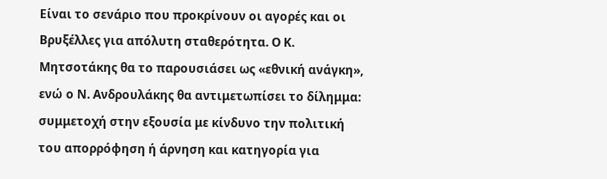Είναι το σενάριο που προκρίνουν οι αγορές και οι Βρυξέλλες για απόλυτη σταθερότητα. Ο Κ. Μητσοτάκης θα το παρουσιάσει ως «εθνική ανάγκη», ενώ ο Ν. Ανδρουλάκης θα αντιμετωπίσει το δίλημμα: συμμετοχή στην εξουσία με κίνδυνο την πολιτική του απορρόφηση ή άρνηση και κατηγορία για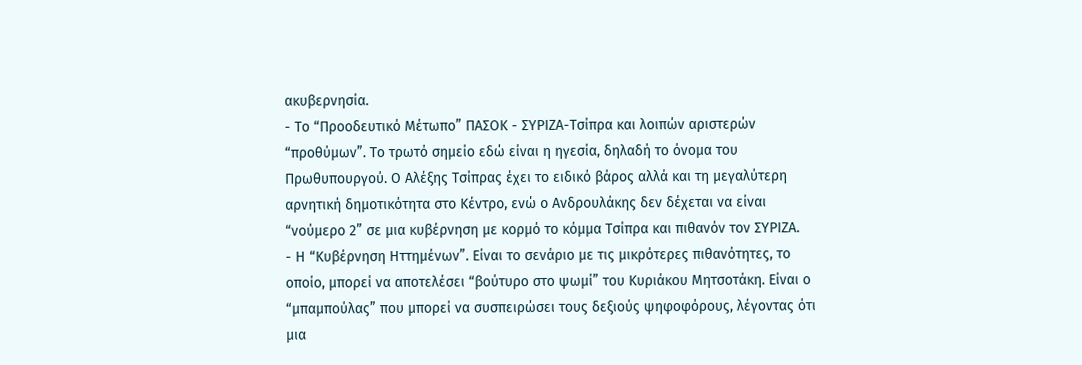ακυβερνησία.
- Το “Προοδευτικό Μέτωπο” ΠΑΣΟΚ - ΣΥΡΙΖΑ-Τσίπρα και λοιπών αριστερών “προθύμων”. Το τρωτό σημείο εδώ είναι η ηγεσία, δηλαδή το όνομα του Πρωθυπουργού. Ο Αλέξης Τσίπρας έχει το ειδικό βάρος αλλά και τη μεγαλύτερη αρνητική δημοτικότητα στο Κέντρο, ενώ ο Ανδρουλάκης δεν δέχεται να είναι “νούμερο 2” σε μια κυβέρνηση με κορμό το κόμμα Τσίπρα και πιθανόν τον ΣΥΡΙΖΑ.
- Η “Κυβέρνηση Ηττημένων”. Είναι το σενάριο με τις μικρότερες πιθανότητες, το οποίο, μπορεί να αποτελέσει “βούτυρο στο ψωμί” του Κυριάκου Μητσοτάκη. Είναι ο “μπαμπούλας” που μπορεί να συσπειρώσει τους δεξιούς ψηφοφόρους, λέγοντας ότι μια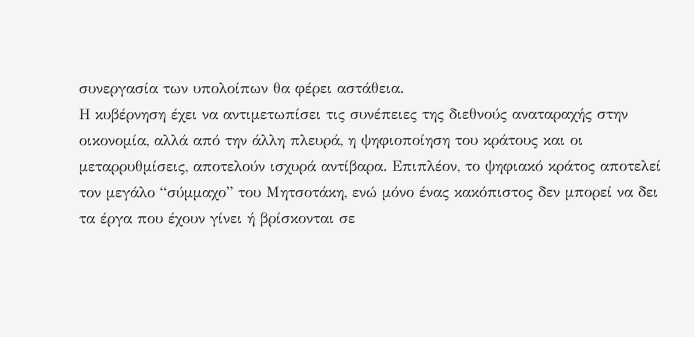συνεργασία των υπολοίπων θα φέρει αστάθεια.
Η κυβέρνηση έχει να αντιμετωπίσει τις συνέπειες της διεθνούς αναταραχής στην οικονομία, αλλά από την άλλη πλευρά, η ψηφιοποίηση του κράτους και οι μεταρρυθμίσεις, αποτελούν ισχυρά αντίβαρα. Επιπλέον, το ψηφιακό κράτος αποτελεί τον μεγάλο “σύμμαχο” του Μητσοτάκη, ενώ μόνο ένας κακόπιστος δεν μπορεί να δει τα έργα που έχουν γίνει ή βρίσκονται σε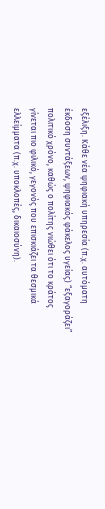εξέλιξη. Κάθε νέα ψηφιακή υπηρεσία (π.χ. αυτόματη έκδοση συντάξεων, ψηφιακός φάκελος υγείας) “εξαγοράζει” πολιτικό χρόνο, καθώς ο πολίτης νιώθει ότι το κράτος γίνεται πιο φιλικό, γεγονός που επισκιάζει τα θεσμικά ελλείμματα (π.χ. υποκλοπές, δικαιοσύνη).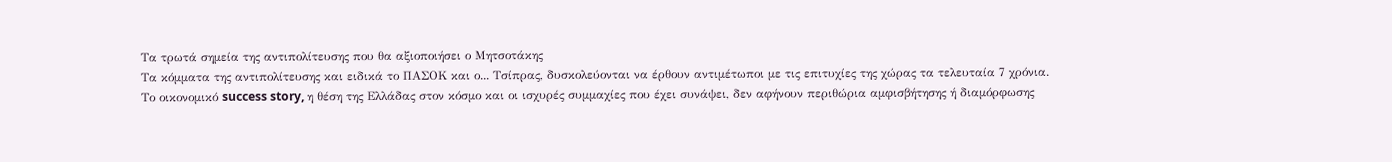Τα τρωτά σημεία της αντιπολίτευσης που θα αξιοποιήσει ο Μητσοτάκης
Τα κόμματα της αντιπολίτευσης και ειδικά το ΠΑΣΟΚ και ο... Τσίπρας, δυσκολεύονται να έρθουν αντιμέτωποι με τις επιτυχίες της χώρας τα τελευταία 7 χρόνια.
Το οικονομικό success story, η θέση της Ελλάδας στον κόσμο και οι ισχυρές συμμαχίες που έχει συνάψει, δεν αφήνουν περιθώρια αμφισβήτησης ή διαμόρφωσης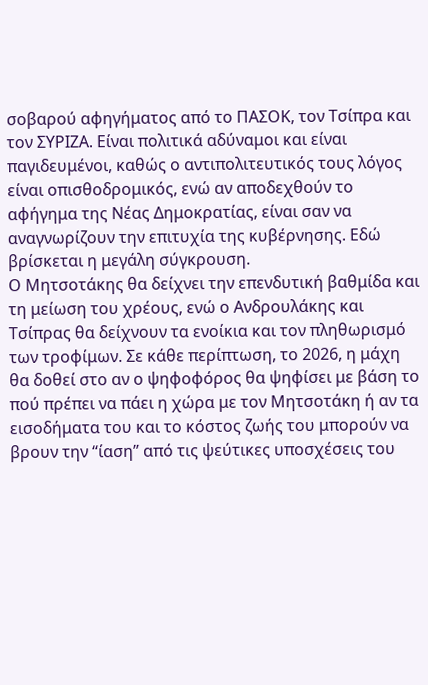σοβαρού αφηγήματος από το ΠΑΣΟΚ, τον Τσίπρα και τον ΣΥΡΙΖΑ. Είναι πολιτικά αδύναμοι και είναι παγιδευμένοι, καθώς ο αντιπολιτευτικός τους λόγος είναι οπισθοδρομικός, ενώ αν αποδεχθούν το αφήγημα της Νέας Δημοκρατίας, είναι σαν να αναγνωρίζουν την επιτυχία της κυβέρνησης. Εδώ βρίσκεται η μεγάλη σύγκρουση.
Ο Μητσοτάκης θα δείχνει την επενδυτική βαθμίδα και τη μείωση του χρέους, ενώ ο Ανδρουλάκης και Τσίπρας θα δείχνουν τα ενοίκια και τον πληθωρισμό των τροφίμων. Σε κάθε περίπτωση, το 2026, η μάχη θα δοθεί στο αν ο ψηφοφόρος θα ψηφίσει με βάση το πού πρέπει να πάει η χώρα με τον Μητσοτάκη ή αν τα εισοδήματα του και το κόστος ζωής του μπορούν να βρουν την “ίαση” από τις ψεύτικες υποσχέσεις του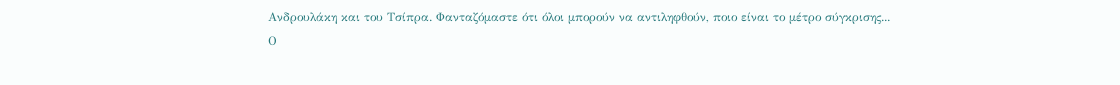Ανδρουλάκη και του Τσίπρα. Φανταζόμαστε ότι όλοι μπορούν να αντιληφθούν, ποιο είναι το μέτρο σύγκρισης...
Ο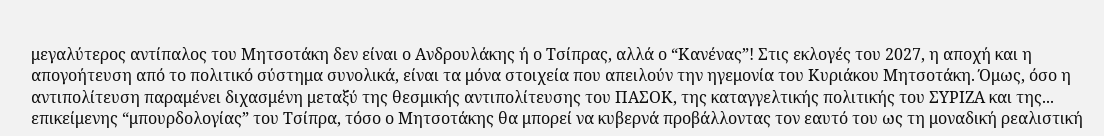μεγαλύτερος αντίπαλος του Μητσοτάκη δεν είναι ο Ανδρουλάκης ή ο Τσίπρας, αλλά ο “Κανένας”! Στις εκλογές του 2027, η αποχή και η απογοήτευση από το πολιτικό σύστημα συνολικά, είναι τα μόνα στοιχεία που απειλούν την ηγεμονία του Κυριάκου Μητσοτάκη. Όμως, όσο η αντιπολίτευση παραμένει διχασμένη μεταξύ της θεσμικής αντιπολίτευσης του ΠΑΣΟΚ, της καταγγελτικής πολιτικής του ΣΥΡΙΖΑ και της... επικείμενης “μπουρδολογίας” του Τσίπρα, τόσο ο Μητσοτάκης θα μπορεί να κυβερνά προβάλλοντας τον εαυτό του ως τη μοναδική ρεαλιστική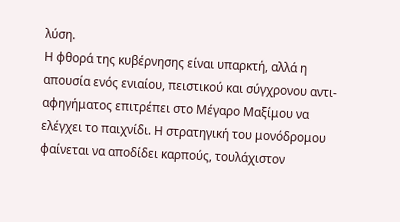λύση.
Η φθορά της κυβέρνησης είναι υπαρκτή, αλλά η απουσία ενός ενιαίου, πειστικού και σύγχρονου αντι-αφηγήματος επιτρέπει στο Μέγαρο Μαξίμου να ελέγχει το παιχνίδι. Η στρατηγική του μονόδρομου φαίνεται να αποδίδει καρπούς, τουλάχιστον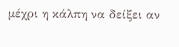μέχρι η κάλπη να δείξει αν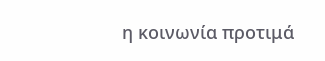η κοινωνία προτιμά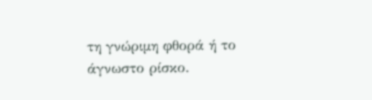τη γνώριμη φθορά ή το άγνωστο ρίσκο.